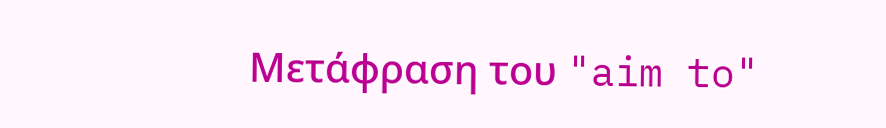Μετάφραση του "aim to"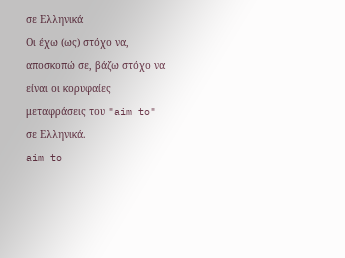σε Ελληνικά
Οι έχω (ως) στόχο να, αποσκοπώ σε, βάζω στόχο να είναι οι κορυφαίες μεταφράσεις του "aim to" σε Ελληνικά.
aim to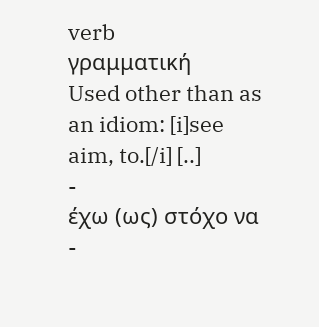verb
γραμματική
Used other than as an idiom: [i]see aim, to.[/i] [..]
-
έχω (ως) στόχο να
-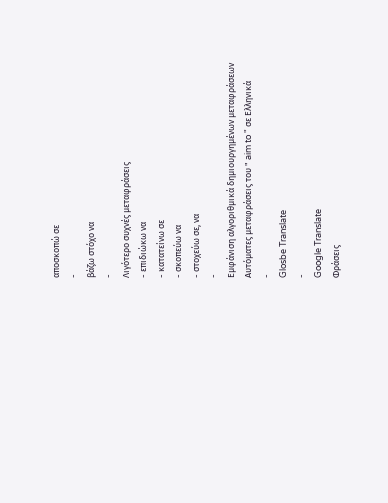αποσκοπώ σε
-
βάζω στόχο να
-
Λιγότερο συχνές μεταφράσεις
- επιδιώκω να
- κατατείνω σε
- σκοπεύω να
- στοχεύω σε, να
-
Εμφάνιση αλγοριθμικά δημιουργημένων μεταφράσεων
Αυτόματες μεταφράσεις του " aim to " σε Ελληνικά
-
Glosbe Translate
-
Google Translate
Φράσεις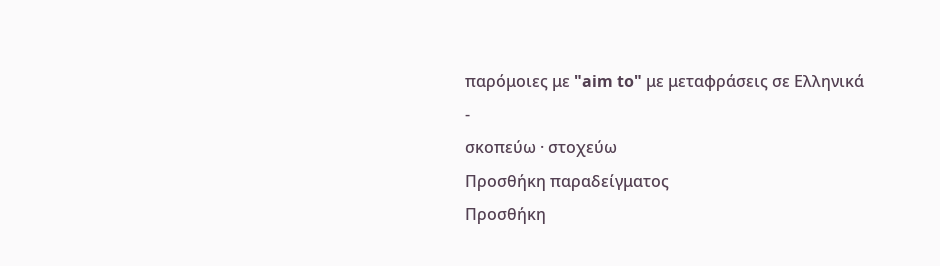παρόμοιες με "aim to" με μεταφράσεις σε Ελληνικά
-
σκοπεύω · στοχεύω
Προσθήκη παραδείγματος
Προσθήκη